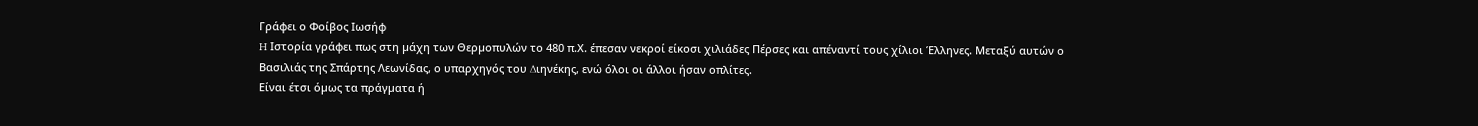Γράφει ο Φοίβος Ιωσήφ
H Ιστορία γράφει πως στη µάχη των Θερµοπυλών το 480 π.Χ. έπεσαν νεκροί είκοσι χιλιάδες Πέρσες και απέναντί τους χίλιοι Έλληνες. Μεταξύ αυτών ο Βασιλιάς της Σπάρτης Λεωνίδας, ο υπαρχηγός του ∆ιηνέκης, ενώ όλοι οι άλλοι ήσαν οπλίτες.
Είναι έτσι όµως τα πράγµατα ή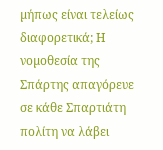µήπως είναι τελείως διαφορετικά; Η νοµοθεσία της Σπάρτης απαγόρευε σε κάθε Σπαρτιάτη πολίτη να λάβει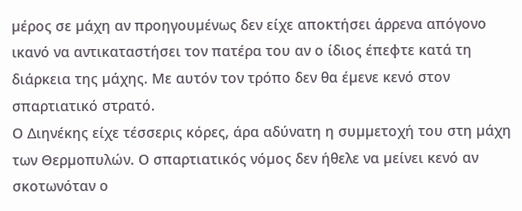µέρος σε µάχη αν προηγουµένως δεν είχε αποκτήσει άρρενα απόγονο ικανό να αντικαταστήσει τον πατέρα του αν ο ίδιος έπεφτε κατά τη διάρκεια της µάχης. Με αυτόν τον τρόπο δεν θα έµενε κενό στον σπαρτιατικό στρατό.
Ο ∆ιηνέκης είχε τέσσερις κόρες, άρα αδύνατη η συµµετοχή του στη µάχη των Θερµοπυλών. Ο σπαρτιατικός νόµος δεν ήθελε να µείνει κενό αν σκοτωνόταν ο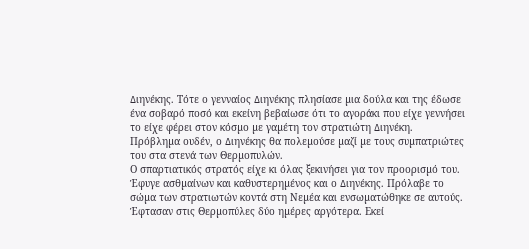∆ιηνέκης. Τότε ο γενναίος ∆ιηνέκης πλησίασε µια δούλα και της έδωσε ένα σοβαρό ποσό και εκείνη βεβαίωσε ότι το αγοράκι που είχε γεννήσει το είχε φέρει στον κόσµο µε γαµέτη τον στρατιώτη ∆ιηνέκη.
Πρόβληµα ουδέν, ο ∆ιηνέκης θα πολεµούσε µαζί µε τους συµπατριώτες του στα στενά των Θερµοπυλών.
Ο σπαρτιατικός στρατός είχε κι όλας ξεκινήσει για τον προορισµό του. Έφυγε ασθµαίνων και καθυστερηµένος και ο ∆ιηνέκης. Πρόλαβε το σώµα των στρατιωτών κοντά στη Νεµέα και ενσωµατώθηκε σε αυτούς. Έφτασαν στις Θερµοπύλες δύο ηµέρες αργότερα. Εκεί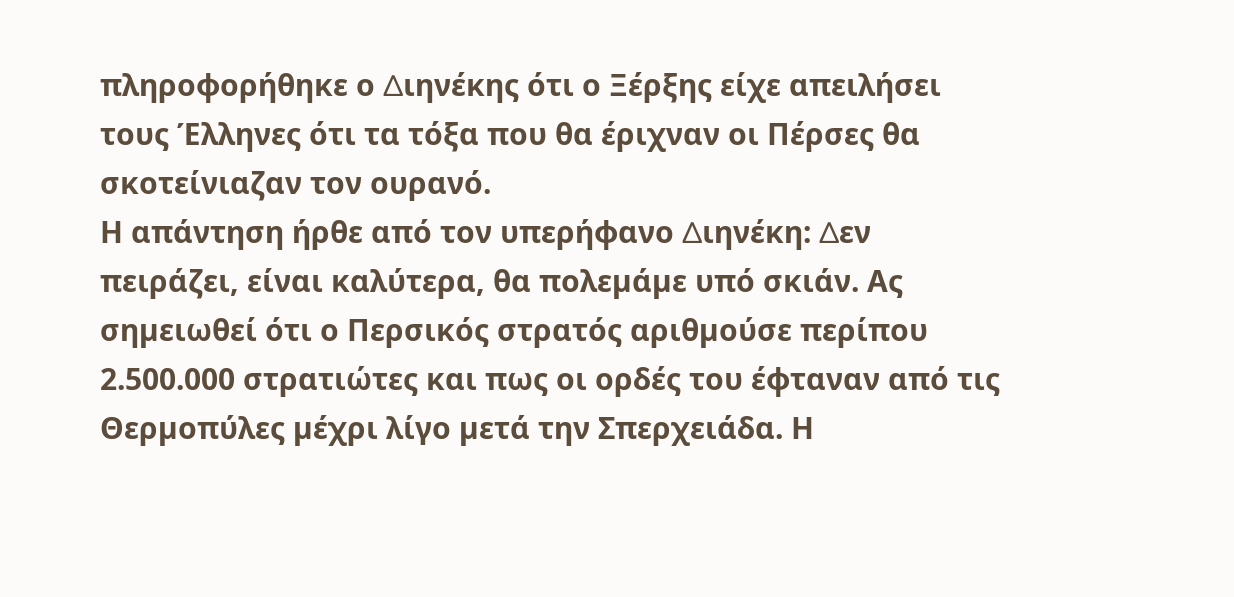πληροφορήθηκε ο ∆ιηνέκης ότι ο Ξέρξης είχε απειλήσει τους Έλληνες ότι τα τόξα που θα έριχναν οι Πέρσες θα σκοτείνιαζαν τον ουρανό.
Η απάντηση ήρθε από τον υπερήφανο ∆ιηνέκη: ∆εν πειράζει, είναι καλύτερα, θα πολεµάµε υπό σκιάν. Ας σηµειωθεί ότι ο Περσικός στρατός αριθµούσε περίπου 2.500.000 στρατιώτες και πως οι ορδές του έφταναν από τις Θερµοπύλες µέχρι λίγο µετά την Σπερχειάδα. Η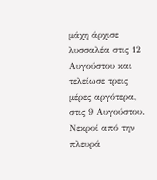µάχη άρχισε λυσσαλέα στις 12 Αυγούστου και τελείωσε τρεις µέρες αργότερα, στις 9 Αυγούστου.
Νεκροί από την πλευρά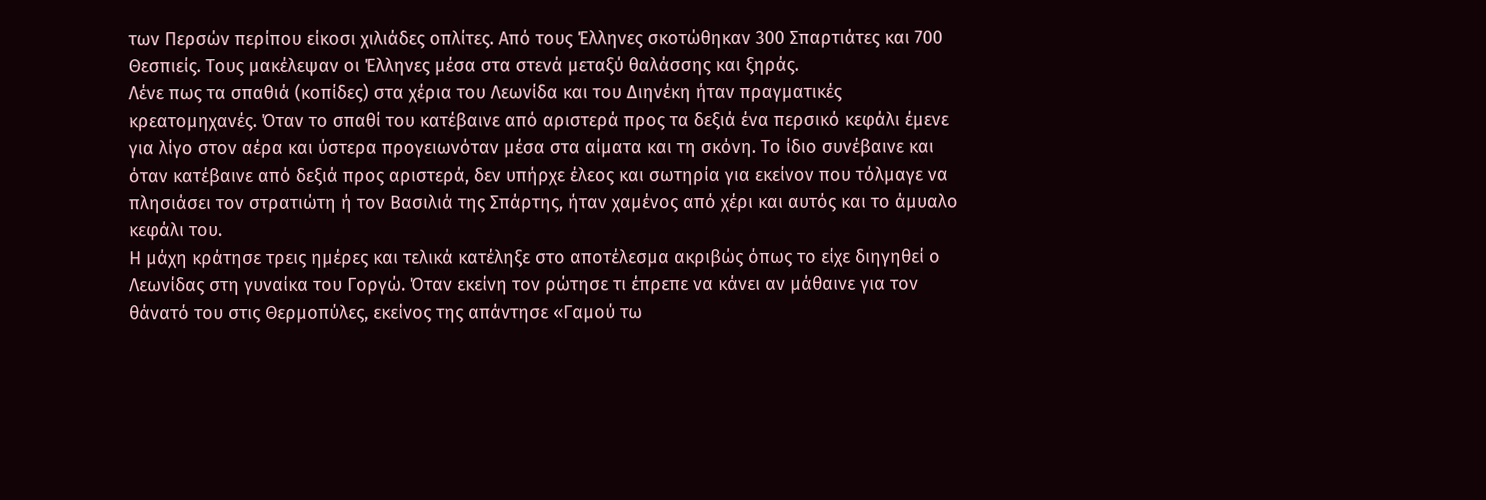των Περσών περίπου είκοσι χιλιάδες οπλίτες. Από τους Έλληνες σκοτώθηκαν 300 Σπαρτιάτες και 700 Θεσπιείς. Τους µακέλεψαν οι Έλληνες µέσα στα στενά µεταξύ θαλάσσης και ξηράς.
Λένε πως τα σπαθιά (κοπίδες) στα χέρια του Λεωνίδα και του ∆ιηνέκη ήταν πραγµατικές κρεατοµηχανές. Όταν το σπαθί του κατέβαινε από αριστερά προς τα δεξιά ένα περσικό κεφάλι έµενε για λίγο στον αέρα και ύστερα προγειωνόταν µέσα στα αίµατα και τη σκόνη. Το ίδιο συνέβαινε και όταν κατέβαινε από δεξιά προς αριστερά, δεν υπήρχε έλεος και σωτηρία για εκείνον που τόλµαγε να πλησιάσει τον στρατιώτη ή τον Βασιλιά της Σπάρτης, ήταν χαµένος από χέρι και αυτός και το άµυαλο κεφάλι του.
Η µάχη κράτησε τρεις ηµέρες και τελικά κατέληξε στο αποτέλεσµα ακριβώς όπως το είχε διηγηθεί ο Λεωνίδας στη γυναίκα του Γοργώ. Όταν εκείνη τον ρώτησε τι έπρεπε να κάνει αν µάθαινε για τον θάνατό του στις Θερµοπύλες, εκείνος της απάντησε «Γαµού τω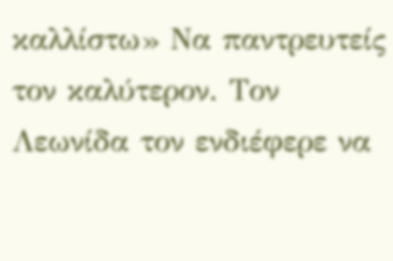καλλίστω» Να παντρευτείς τον καλύτερον. Τον Λεωνίδα τον ενδιέφερε να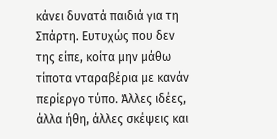κάνει δυνατά παιδιά για τη Σπάρτη. Ευτυχώς που δεν της είπε, κοίτα µην µάθω τίποτα νταραβέρια µε κανάν περίεργο τύπο. Άλλες ιδέες, άλλα ήθη, άλλες σκέψεις και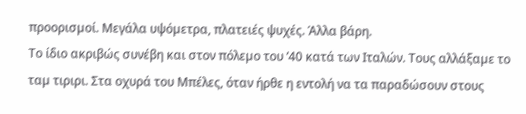προορισµοί. Μεγάλα υψόµετρα, πλατειές ψυχές. Άλλα βάρη.
Το ίδιο ακριβώς συνέβη και στον πόλεµο του ’40 κατά των Ιταλών. Τους αλλάξαµε το ταµ τιριρι. Στα οχυρά του Μπέλες, όταν ήρθε η εντολή να τα παραδώσουν στους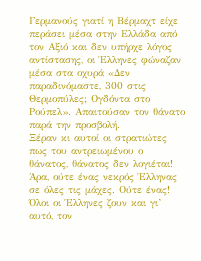Γερµανούς γιατί η Βέρµαχτ είχε περάσει µέσα στην Ελλάδα από τον Αξιό και δεν υπήρχε λόγος αντίστασης, οι Έλληνες φώναζαν µέσα στα οχυρά «∆εν παραδινόµαστε, 300 στις Θερµοπύλες; Ογδόντα στο Ρούπελ». Απαιτούσαν τον θάνατο παρά την προσβολή.
Ξέραν κι αυτοί οι στρατιώτες πως του αντρειωµένου ο θάνατος, θάνατος δεν λογιέται!
Άρα, ούτε ένας νεκρός Έλληνας σε όλες τις µάχες. Ούτε ένας! Όλοι οι Έλληνες ζουν και γι’ αυτό, τον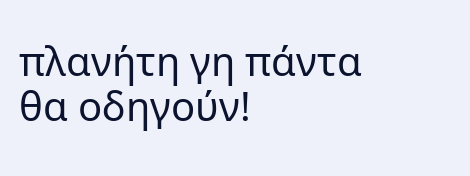πλανήτη γη πάντα θα οδηγούν!